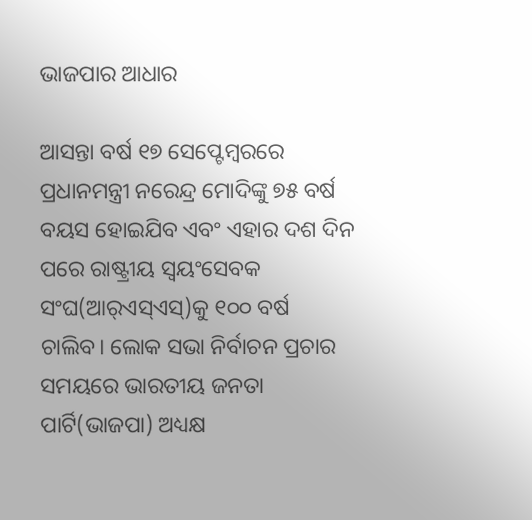ଭାଜପାର ଆଧାର

ଆସନ୍ତା ବର୍ଷ ୧୭ ସେପ୍ଟେମ୍ବରରେ ପ୍ରଧାନମନ୍ତ୍ରୀ ନରେନ୍ଦ୍ର ମୋଦିଙ୍କୁ ୭୫ ବର୍ଷ ବୟସ ହୋଇଯିବ ଏବଂ ଏହାର ଦଶ ଦିନ ପରେ ରାଷ୍ଟ୍ରୀୟ ସ୍ବୟଂସେବକ ସଂଘ(ଆର୍‌ଏସ୍‌ଏସ୍‌)କୁ ୧୦୦ ବର୍ଷ ଚାଲିବ। ଲୋକ ସଭା ନିର୍ବାଚନ ପ୍ରଚାର ସମୟରେ ଭାରତୀୟ ଜନତା ପାର୍ଟି(ଭାଜପା) ଅଧ୍ୟକ୍ଷ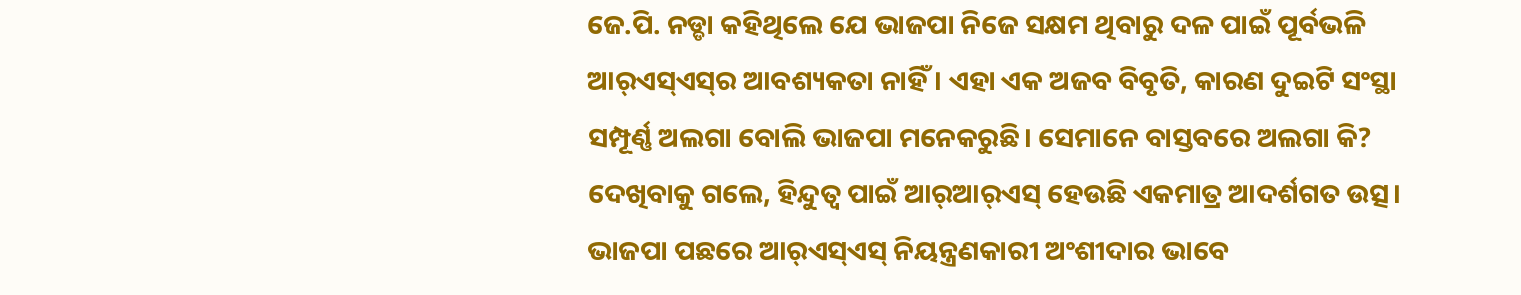ଜେ.ପି. ନଡ୍ଡା କହିଥିଲେ ଯେ ଭାଜପା ନିଜେ ସକ୍ଷମ ଥିବାରୁ ଦଳ ପାଇଁ ପୂର୍ବଭଳି ଆର୍‌ଏସ୍‌ଏସ୍‌ର ଆବଶ୍ୟକତା ନାହିଁ। ଏହା ଏକ ଅଜବ ବିବୃତି, କାରଣ ଦୁଇଟି ସଂସ୍ଥା ସମ୍ପୂର୍ଣ୍ଣ ଅଲଗା ବୋଲି ଭାଜପା ମନେକରୁଛି। ସେମାନେ ବାସ୍ତବରେ ଅଲଗା କି? ଦେଖିବାକୁ ଗଲେ, ହିନ୍ଦୁତ୍ୱ ପାଇଁ ଆର୍‌ଆର୍‌ଏସ୍‌ ହେଉଛି ଏକମାତ୍ର ଆଦର୍ଶଗତ ଉତ୍ସ। ଭାଜପା ପଛରେ ଆର୍‌ଏସ୍‌ଏସ୍‌ ନିୟନ୍ତ୍ରଣକାରୀ ଅଂଶୀଦାର ଭାବେ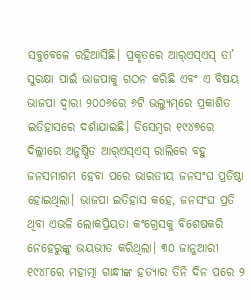ସବୁବେଳେ ରହିଆସିଛି। ପ୍ରକୃତରେ ଆର୍‌ଏସ୍‌ଏସ୍‌ ତା’ ସୁରକ୍ଷା ପାଇଁ ଭାଜପାକୁ ଗଠନ କରିଛି ଏବଂ ଏ ବିଷୟ ଭାଜପା ଦ୍ୱାରା ୨୦୦୬ରେ ୬ଟି ଭଲ୍ୟୁମ୍‌ରେ ପ୍ରକାଶିତ ଇତିହାସରେ ଦର୍ଶାଯାଇଛି। ଡିସେମ୍ବର ୧୯୪୭ରେ ଦିଲ୍ଲୀରେ ଅନୁଷ୍ଠିତ ଆର୍‌ଏସ୍‌ଏସ୍‌ ରାଲିରେ ବହୁ ଜନସମାଗମ ହେବା ପରେ ଭାରତୀୟ ଜନସଂଘ ପ୍ରତିଷ୍ଠା ହୋଇଥିଲା। ଭାଜପା ଇତିହାସ କହେ, ଜନସଂଘ ପ୍ରତି ଥିବା ଏଭଳି ଲୋକପ୍ରିୟତା କଂଗ୍ରେସକୁ ବିଶେଷକରି ନେହେରୁଙ୍କୁ ଭୟଭୀତ କରିଥିଲା। ୩୦ ଜାନୁଆରୀ ୧୯୪୮ରେ ମହାତ୍ମା ଗାନ୍ଧୀଙ୍କ ହତ୍ୟାର ତିନି ଦିନ ପରେ ୨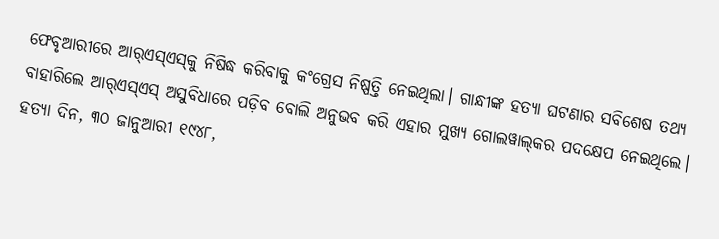ଫେବୃଆରୀରେ ଆର୍‌ଏସ୍‌ଏସ୍‌କୁ ନିଷିଦ୍ଧ କରିବାକୁ କଂଗ୍ରେସ ନିଷ୍ପତ୍ତି ନେଇଥିଲା। ଗାନ୍ଧୀଙ୍କ ହତ୍ୟା ଘଟଣାର ସବିଶେଷ ତଥ୍ୟ ବାହାରିଲେ ଆର୍‌ଏସ୍‌ଏସ୍‌ ଅସୁବିଧାରେ ପଡ଼ିବ ବୋଲି ଅନୁଭବ କରି ଏହାର ମୁଖ୍ୟ ଗୋଲୱାଲ୍‌କର ପଦକ୍ଷେପ ନେଇଥିଲେ। ହତ୍ୟା ଦିନ, ୩୦ ଜାନୁଆରୀ ୧୯୪୮,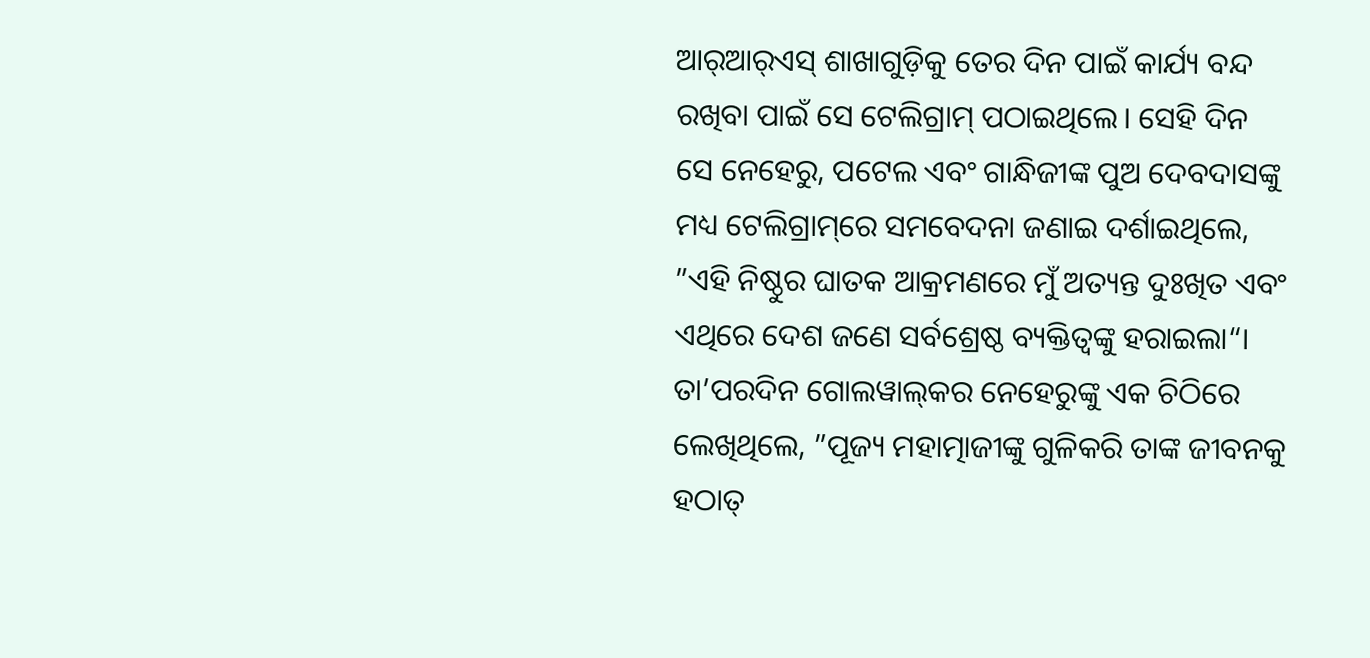ଆର୍‌ଆର୍‌ଏସ୍‌ ଶାଖାଗୁଡ଼ିକୁ ତେର ଦିନ ପାଇଁ କାର୍ଯ୍ୟ ବନ୍ଦ ରଖିବା ପାଇଁ ସେ ଟେଲିଗ୍ରାମ୍‌ ପଠାଇଥିଲେ। ସେହି ଦିନ ସେ ନେହେରୁ, ପଟେଲ ଏବଂ ଗାନ୍ଧିଜୀଙ୍କ ପୁଅ ଦେବଦାସଙ୍କୁ ମଧ୍ୟ ଟେଲିଗ୍ରାମ୍‌ରେ ସମବେଦନା ଜଣାଇ ଦର୍ଶାଇଥିଲେ, ”ଏହି ନିଷ୍ଠୁର ଘାତକ ଆକ୍ରମଣରେ ମୁଁ ଅତ୍ୟନ୍ତ ଦୁଃଖିତ ଏବଂ ଏଥିରେ ଦେଶ ଜଣେ ସର୍ବଶ୍ରେଷ୍ଠ ବ୍ୟକ୍ତିତ୍ୱଙ୍କୁ ହରାଇଲା“। ତା’ପରଦିନ ଗୋଲୱାଲ୍‌କର ନେହେରୁଙ୍କୁ ଏକ ଚିଠିରେ ଲେଖିଥିଲେ, ”ପୂଜ୍ୟ ମହାତ୍ମାଜୀଙ୍କୁ ଗୁଳିକରି ତାଙ୍କ ଜୀବନକୁ ହଠାତ୍‌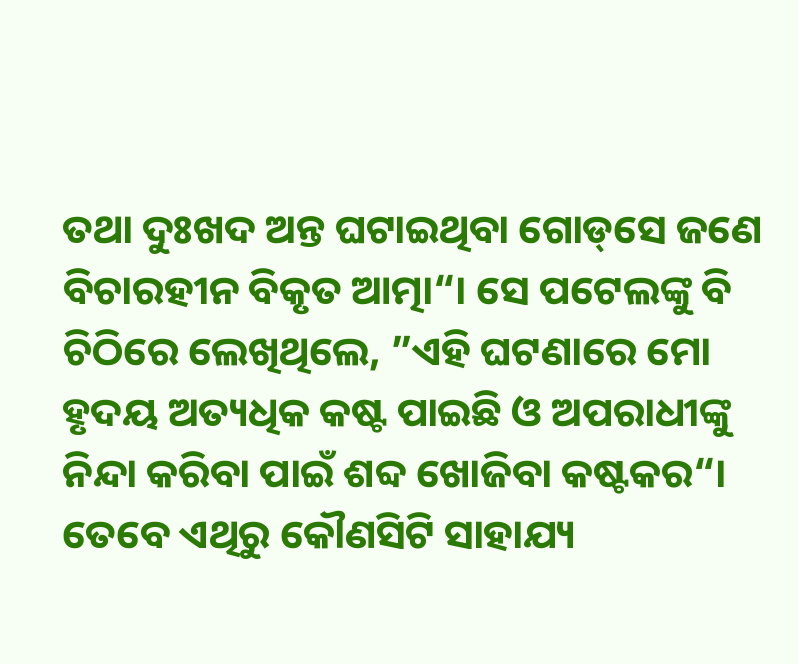ତଥା ଦୁଃଖଦ ଅନ୍ତ ଘଟାଇଥିବା ଗୋଡ୍‌ସେ ଜଣେ ବିଚାରହୀନ ବିକୃତ ଆତ୍ମା“। ସେ ପଟେଲଙ୍କୁ ବି ଚିଠିରେ ଲେଖିଥିଲେ, ”ଏହି ଘଟଣାରେ ମୋ ହୃଦୟ ଅତ୍ୟଧିକ କଷ୍ଟ ପାଇଛି ଓ ଅପରାଧୀଙ୍କୁ ନିନ୍ଦା କରିବା ପାଇଁ ଶବ୍ଦ ଖୋଜିବା କଷ୍ଟକର“। ତେବେ ଏଥିରୁ କୌଣସିଟି ସାହାଯ୍ୟ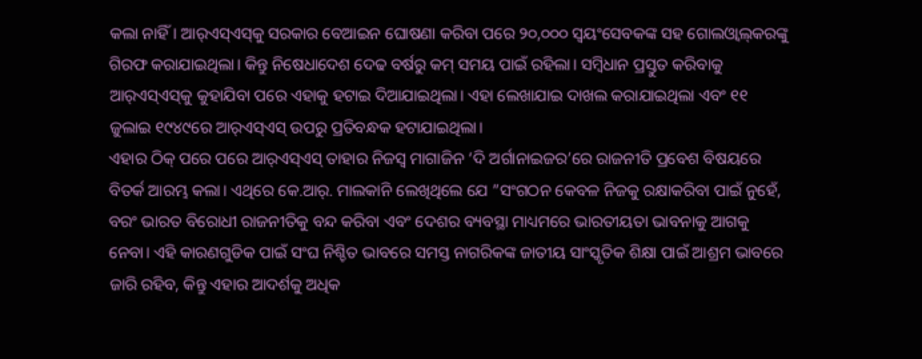କଲା ନାହିଁ। ଆର୍‌ଏସ୍‌ଏସ୍‌କୁ ସରକାର ବେଆଇନ ଘୋଷଣା କରିବା ପରେ ୨୦,୦୦୦ ସ୍ବୟଂସେବକଙ୍କ ସହ ଗୋଲଓ୍ବାଲ୍‌କରଙ୍କୁ ଗିରଫ କରାଯାଇଥିଲା। କିନ୍ତୁ ନିଷେଧାଦେଶ ଦେଢ ବର୍ଷରୁ କମ୍‌ ସମୟ ପାଇଁ ରହିଲା। ସମ୍ବିଧାନ ପ୍ରସ୍ତୁତ କରିବାକୁ ଆର୍‌ଏସ୍‌ଏସ୍‌କୁ କୁହାଯିବା ପରେ ଏହାକୁ ହଟାଇ ଦିଆଯାଇଥିଲା। ଏହା ଲେଖାଯାଇ ଦାଖଲ କରାଯାଇଥିଲା ଏବଂ ୧୧ ଜୁଲାଇ ୧୯୪୯ରେ ଆର୍‌ଏସ୍‌ଏସ୍‌ ଉପରୁ ପ୍ରତିବନ୍ଧକ ହଟାଯାଇଥିଲା।
ଏହାର ଠିକ୍‌ ପରେ ପରେ ଆର୍‌ଏସ୍‌ଏସ୍‌ ତାହାର ନିଜସ୍ବ ମାଗାଜିନ ‘ଦି ଅର୍ଗାନାଇଜର’ରେ ରାଜନୀତି ପ୍ରବେଶ ବିଷୟରେ ବିତର୍କ ଆରମ୍ଭ କଲା। ଏଥିରେ କେ.ଆର୍‌. ମାଲକାନି ଲେଖିଥିଲେ ଯେ ”ସଂଗଠନ କେବଳ ନିଜକୁ ରକ୍ଷାକରିବା ପାଇଁ ନୁହେଁ, ବରଂ ଭାରତ ବିରୋଧୀ ରାଜନୀତିକୁ ବନ୍ଦ କରିବା ଏବଂ ଦେଶର ବ୍ୟବସ୍ଥା ମାଧ୍ୟମରେ ଭାରତୀୟତା ଭାବନାକୁ ଆଗକୁ ନେବା। ଏହି କାରଣଗୁଡିକ ପାଇଁ ସଂଘ ନିଶ୍ଚିତ ଭାବରେ ସମସ୍ତ ନାଗରିକଙ୍କ ଜାତୀୟ ସାଂସ୍କୃତିକ ଶିକ୍ଷା ପାଇଁ ଆଶ୍ରମ ଭାବରେ ଜାରି ରହିବ, କିନ୍ତୁ ଏହାର ଆଦର୍ଶକୁ ଅଧିକ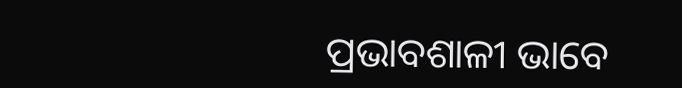ପ୍ରଭାବଶାଳୀ ଭାବେ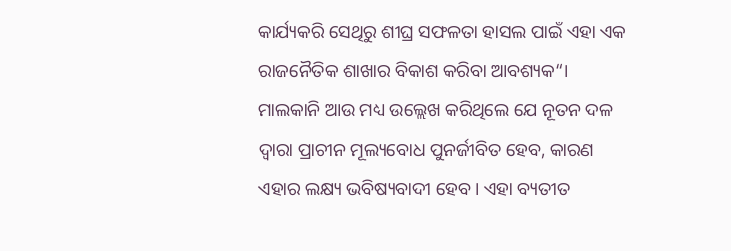କାର୍ଯ୍ୟକରି ସେଥିରୁ ଶୀଘ୍ର ସଫଳତା ହାସଲ ପାଇଁ ଏହା ଏକ ରାଜନୈତିକ ଶାଖାର ବିକାଶ କରିବା ଆବଶ୍ୟକ“। ମାଲକାନି ଆଉ ମଧ୍ୟ ଉଲ୍ଲେଖ କରିଥିଲେ ଯେ ନୂତନ ଦଳ ଦ୍ୱାରା ପ୍ରାଚୀନ ମୂଲ୍ୟବୋଧ ପୁନର୍ଜୀବିତ ହେବ, କାରଣ ଏହାର ଲକ୍ଷ୍ୟ ଭବିଷ୍ୟବାଦୀ ହେବ। ଏହା ବ୍ୟତୀତ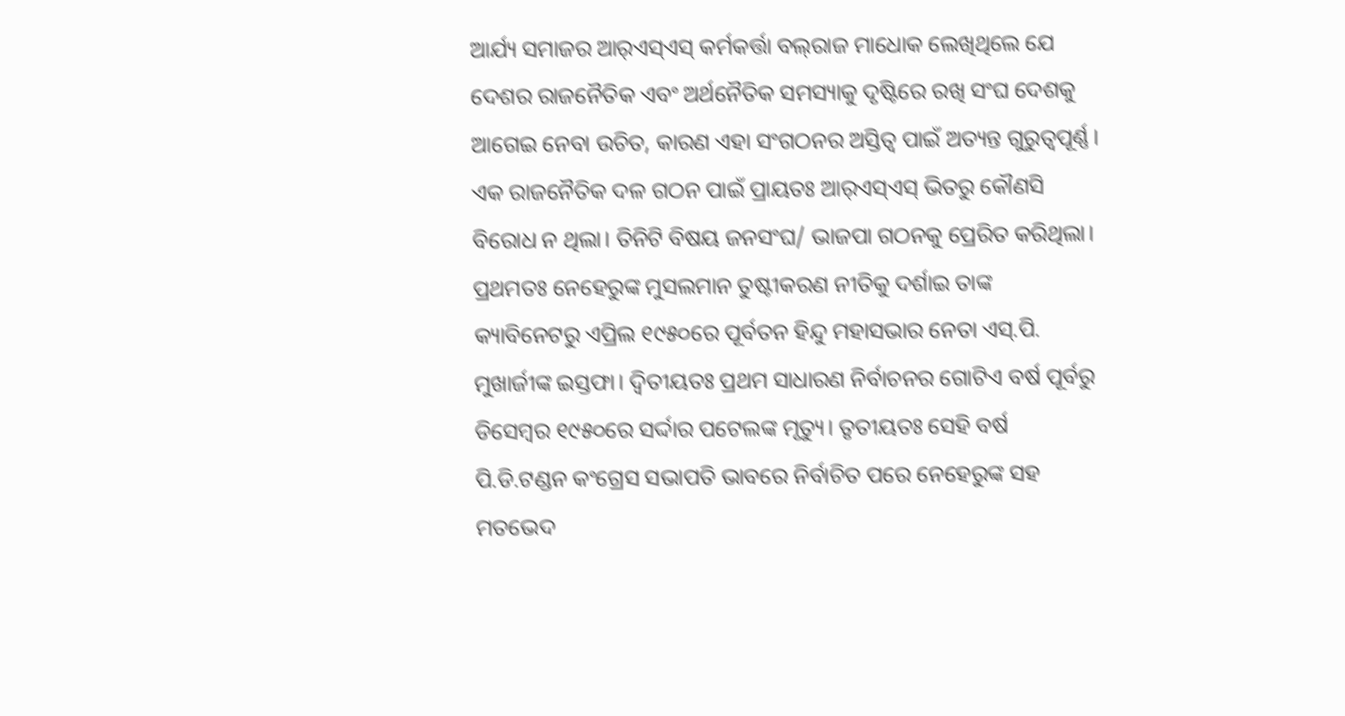ଆର୍ଯ୍ୟ ସମାଜର ଆର୍‌ଏସ୍‌ଏସ୍‌ କର୍ମକର୍ତ୍ତା ବଲ୍‌ରାଜ ମାଧୋକ ଲେଖିଥିଲେ ଯେ ଦେଶର ରାଜନୈତିକ ଏବଂ ଅର୍ଥନୈତିକ ସମସ୍ୟାକୁ ଦୃଷ୍ଟିରେ ରଖି ସଂଘ ଦେଶକୁ ଆଗେଇ ନେବା ଉଚିତ, କାରଣ ଏହା ସଂଗଠନର ଅସ୍ତିତ୍ୱ ପାଇଁ ଅତ୍ୟନ୍ତ ଗୁରୁତ୍ୱପୂର୍ଣ୍ଣ। ଏକ ରାଜନୈତିକ ଦଳ ଗଠନ ପାଇଁ ପ୍ରାୟତଃ ଆର୍‌ଏସ୍‌ଏସ୍‌ ଭିତରୁ କୌଣସି ବିରୋଧ ନ ଥିଲା। ତିନିଟି ବିଷୟ ଜନସଂଘ/ ଭାଜପା ଗଠନକୁ ପ୍ରେରିତ କରିଥିଲା। ପ୍ରଥମତଃ ନେହେରୁଙ୍କ ମୁସଲମାନ ତୁଷ୍ଟୀକରଣ ନୀତିକୁ ଦର୍ଶାଇ ତାଙ୍କ କ୍ୟାବିନେଟରୁ ଏପ୍ରିଲ ୧୯୫୦ରେ ପୂର୍ବତନ ହିନ୍ଦୁ ମହାସଭାର ନେତା ଏସ୍‌.ପି. ମୁଖାର୍ଜୀଙ୍କ ଇସ୍ତଫା। ଦ୍ୱିତୀୟତଃ ପ୍ରଥମ ସାଧାରଣ ନିର୍ବାଚନର ଗୋଟିଏ ବର୍ଷ ପୂର୍ବରୁ ଡିସେମ୍ବର ୧୯୫୦ରେ ସର୍ଦ୍ଦାର ପଟେଲଙ୍କ ମୃତ୍ୟୁ। ତୃତୀୟତଃ ସେହି ବର୍ଷ ପି.ଡି.ଟଣ୍ଡନ କଂଗ୍ରେସ ସଭାପତି ଭାବରେ ନିର୍ବାଚିତ ପରେ ନେହେରୁଙ୍କ ସହ ମତଭେଦ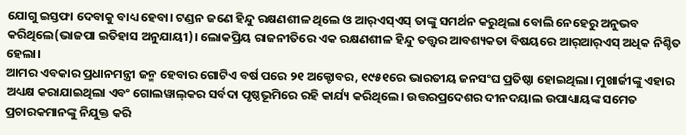ଯୋଗୁ ଇସ୍ତଫା ଦେବାକୁ ବାଧ୍ୟ ହେବା। ଟଣ୍ଡନ ଜଣେ ହିନ୍ଦୁ ରକ୍ଷଣଶୀଳ ଥିଲେ ଓ ଆର୍‌ଏସ୍‌ଏସ୍‌ ତାଙ୍କୁ ସମର୍ଥନ କରୁଥିଲା ବୋଲି ନେହେରୁ ଅନୁଭବ କରିଥିଲେ(ଭାଜପା ଇତିହାସ ଅନୁଯାୟୀ)। ଲୋକପ୍ରିୟ ରାଜନୀତିରେ ଏକ ରକ୍ଷଣଶୀଳ ହିନ୍ଦୁ ତତ୍ତ୍ୱର ଆବଶ୍ୟକତା ବିଷୟରେ ଆର୍‌ଆର୍‌ଏସ୍‌ ଅଧିକ ନିଶ୍ଚିତ ହେଲା।
ଆମର ଏବକାର ପ୍ରଧାନମନ୍ତ୍ରୀ ଜନ୍ମ ହେବାର ଗୋଟିଏ ବର୍ଷ ପରେ ୨୧ ଅକ୍ଟୋବର, ୧୯୫୧ରେ ଭାରତୀୟ ଜନସଂଘ ପ୍ରତିଷ୍ଠା ହୋଇଥିଲା। ମୁଖାର୍ଜୀଙ୍କୁ ଏହାର ଅଧ୍ୟକ୍ଷ କରାଯାଇଥିଲା ଏବଂ ଗୋଲୱାଲ୍‌କର ସର୍ବଦା ପୃଷ୍ଠଭୂମିରେ ରହି କାର୍ଯ୍ୟ କରିଥିଲେ। ଉତ୍ତରପ୍ରଦେଶର ଦୀନଦୟାଲ ଉପାଧ୍ୟାୟଙ୍କ ସମେତ ପ୍ରଚାରକମାନଙ୍କୁ ନିଯୁକ୍ତ କରି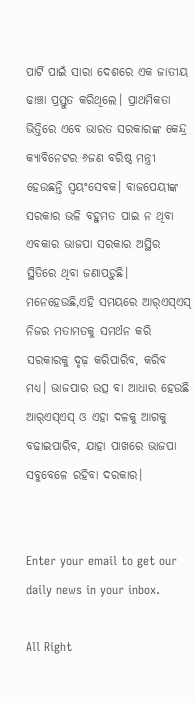ପାର୍ଟି ପାଇଁ ସାରା ଦେଶରେ ଏକ ଜାତୀୟ ଢାଞ୍ଚା ପ୍ରସ୍ତୁତ କରିଥିଲେ। ପ୍ରାଥମିକତା ଭିତ୍ତିରେ ଏବେ ଭାରତ ସରକାରଙ୍କ କେନ୍ଦ୍ର କ୍ୟାବିନେଟର ୬ଜଣ ବରିଷ୍ଠ ମନ୍ତ୍ରୀ ହେଉଛନ୍ତି ସ୍ବୟଂସେବକ। ବାଜପେୟୀଙ୍କ ସରକାର ଭଳି ବହୁମତ ପାଇ ନ ଥିବା ଏବକାର ଭାଜପା ସରକାର ଅସ୍ଥିର ସ୍ଥିତିରେ ଥିବା ଜଣାପଡ଼ୁଛି। ମନେହେଉଛି,ଏହି ସମୟରେ ଆର୍‌ଏସ୍‌ଏସ୍‌ ନିଜର ମତାମତକୁ ସମର୍ଥନ କରି ସରକାରକୁ ଦୃଢ଼ କରିପାରିବ, କରିବ ମଧ୍ୟ। ଭାଜପାର ଉତ୍ସ ବା ଆଧାର ହେଉଛି ଆର୍‌ଏସ୍‌ଏସ୍‌ ଓ ଏହା ଦଳକୁ ଆଗକୁ ବଢାଇପାରିବ, ଯାହା ପାଖରେ ଭାଜପା ସବୁବେଳେ ରହିବା ଦରକାର।


Enter your email to get our daily news in your inbox.

All Right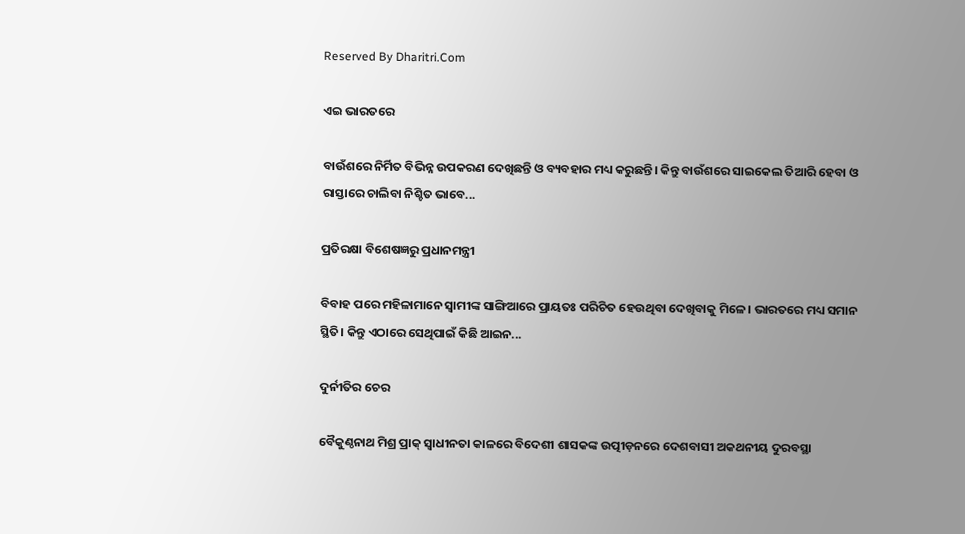Reserved By Dharitri.Com

ଏଇ ଭାରତରେ

ବାଉଁଶରେ ନିର୍ମିତ ବିଭିନ୍ନ ଉପକରଣ ଦେଖିଛନ୍ତି ଓ ବ୍ୟବହାର ମଧ୍ୟ କରୁଛନ୍ତି। କିନ୍ତୁ ବାଉଁଶରେ ସାଇକେଲ ତିଆରି ହେବା ଓ ରାସ୍ତାରେ ଚାଲିବା ନିଶ୍ଚିତ ଭାବେ...

ପ୍ରତିରକ୍ଷା ବିଶେଷଜ୍ଞରୁ ପ୍ରଧାନମନ୍ତ୍ରୀ

ବିବାହ ପରେ ମହିଳାମାନେ ସ୍ବାମୀଙ୍କ ସାଙ୍ଗିଆରେ ପ୍ରାୟତଃ ପରିଚିତ ହେଉଥିବା ଦେଖିବାକୁ ମିଳେ। ଭାରତରେ ମଧ୍ୟ ସମାନ ସ୍ଥିତି। କିନ୍ତୁ ଏଠାରେ ସେଥିପାଇଁ କିଛି ଆଇନ...

ଦୁର୍ନୀତିର ଚେର

ବୈକୁଣ୍ଠନାଥ ମିଶ୍ର ପ୍ରାକ୍‌ ସ୍ବାଧୀନତା କାଳରେ ବିଦେଶୀ ଶାସକଙ୍କ ଉତ୍ପୀଡ଼ନରେ ଦେଶବାସୀ ଅକଥନୀୟ ଦୁରବସ୍ଥା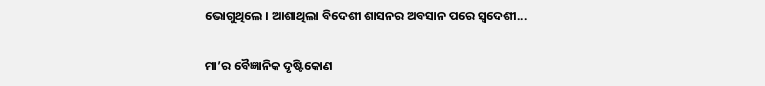ଭୋଗୁଥିଲେ । ଆଶାଥିଲା ବିଦେଶୀ ଶାସନର ଅବସାନ ପରେ ସ୍ବଦେଶୀ...

ମା’ର ବୈଜ୍ଞାନିକ ଦୃଷ୍ଟିକୋଣ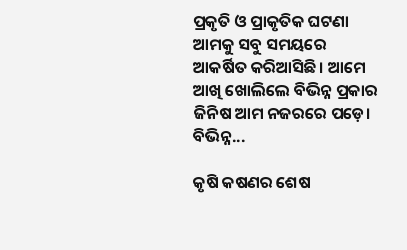ପ୍ରକୃତି ଓ ପ୍ରାକୃତିକ ଘଟଣା ଆମକୁ ସବୁ ସମୟରେ ଆକର୍ଷିତ କରିଆସିଛି। ଆମେ ଆଖି ଖୋଲିଲେ ବିଭିନ୍ନ ପ୍ରକାର ଜିନିଷ ଆମ ନଜରରେ ପଡ଼େ। ବିଭିନ୍ନ...

କୃଷି କଷଣର ଶେଷ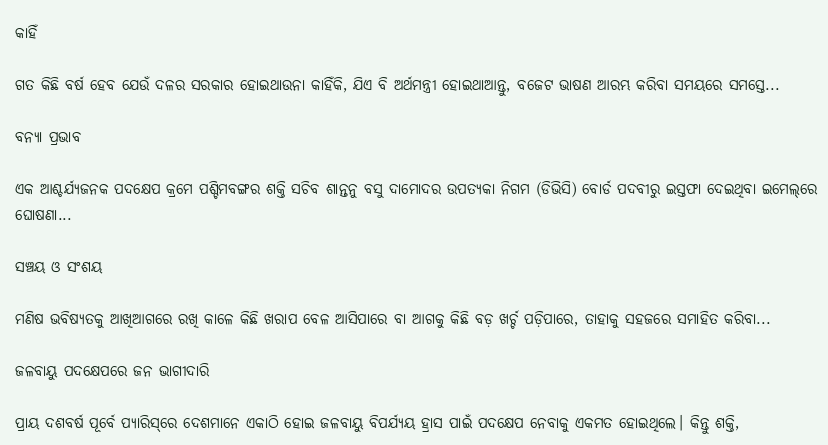କାହିଁ

ଗତ କିଛି ବର୍ଷ ହେବ ଯେଉଁ ଦଳର ସରକାର ହୋଇଥାଉନା କାହିଁକି, ଯିଏ ବି ଅର୍ଥମନ୍ତ୍ରୀ ହୋଇଥାଆନ୍ତୁ, ବଜେଟ ଭାଷଣ ଆରମ୍ଭ କରିବା ସମୟରେ ସମସ୍ତେ...

ବନ୍ୟା ପ୍ରଭାବ

ଏକ ଆଶ୍ଚର୍ଯ୍ୟଜନକ ପଦକ୍ଷେପ କ୍ରମେ ପଶ୍ଚିମବଙ୍ଗର ଶକ୍ତି ସଚିବ ଶାନ୍ତନୁ ବସୁ ଦାମୋଦର ଉପତ୍ୟକା ନିଗମ (ଡିଭିସି) ବୋର୍ଡ ପଦବୀରୁ ଇସ୍ତଫା ଦେଇଥିବା ଇମେଲ୍‌ରେ ଘୋଷଣା...

ସଞ୍ଚୟ ଓ ସଂଶୟ

ମଣିଷ ଭବିଷ୍ୟତକୁ ଆଖିଆଗରେ ରଖି କାଳେ କିଛି ଖରାପ ବେଳ ଆସିପାରେ ବା ଆଗକୁ କିଛି ବଡ଼ ଖର୍ଚ୍ଚ ପଡ଼ିପାରେ, ତାହାକୁ ସହଜରେ ସମାହିତ କରିବା...

ଜଳବାୟୁ ପଦକ୍ଷେପରେ ଜନ ଭାଗୀଦାରି

ପ୍ରାୟ ଦଶବର୍ଷ ପୂର୍ବେ ପ୍ୟାରିସ୍‌ରେ ଦେଶମାନେ ଏକାଠି ହୋଇ ଜଳବାୟୁ ବିପର୍ଯ୍ୟୟ ହ୍ରାସ ପାଇଁ ପଦକ୍ଷେପ ନେବାକୁ ଏକମତ ହୋଇଥିଲେ। କିନ୍ତୁ ଶକ୍ତି,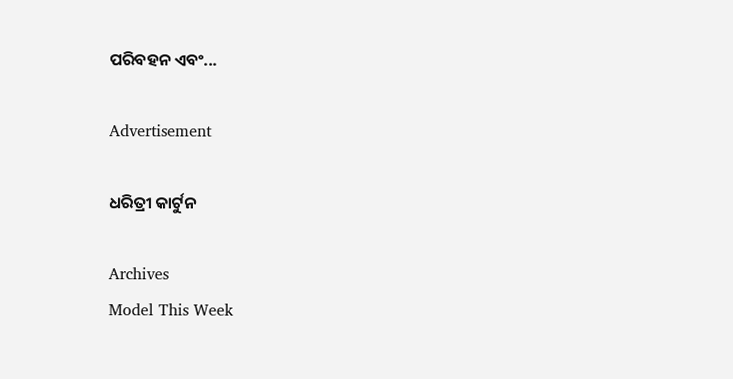ପରିବହନ ଏବଂ...

Advertisement

ଧରିତ୍ରୀ କାର୍ଟୁନ

Archives
Model This Week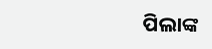ପିଲାଙ୍କ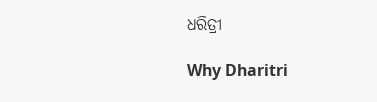ଧରିତ୍ରୀ

Why Dharitri